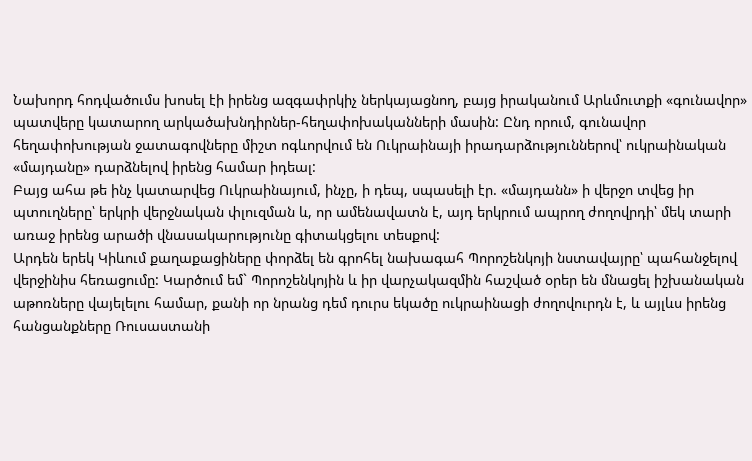Նախորդ հոդվածումս խոսել էի իրենց ազգափրկիչ ներկայացնող, բայց իրականում Արևմուտքի «գունավոր» պատվերը կատարող արկածախնդիրներ-հեղափոխականների մասին: Ընդ որում, գունավոր հեղափոխության ջատագովները միշտ ոգևորվում են Ուկրաինայի իրադարձություններով՝ ուկրաինական «մայդանը» դարձնելով իրենց համար իդեալ:
Բայց ահա թե ինչ կատարվեց Ուկրաինայում, ինչը, ի դեպ, սպասելի էր. «մայդանն» ի վերջո տվեց իր պտուղները՝ երկրի վերջնական փլուզման և, որ ամենավատն է, այդ երկրում ապրող ժողովրդի՝ մեկ տարի առաջ իրենց արածի վնասակարությունը գիտակցելու տեսքով:
Արդեն երեկ Կիևում քաղաքացիները փորձել են գրոհել նախագահ Պորոշենկոյի նստավայրը՝ պահանջելով վերջինիս հեռացումը: Կարծում եմ` Պորոշենկոյին և իր վարչակազմին հաշված օրեր են մնացել իշխանական աթոռները վայելելու համար, քանի որ նրանց դեմ դուրս եկածը ուկրաինացի ժողովուրդն է, և այլևս իրենց հանցանքները Ռուսաստանի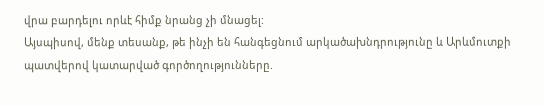վրա բարդելու որևէ հիմք նրանց չի մնացել:
Այսպիսով, մենք տեսանք, թե ինչի են հանգեցնում արկածախնդրությունը և Արևմուտքի պատվերով կատարված գործողությունները.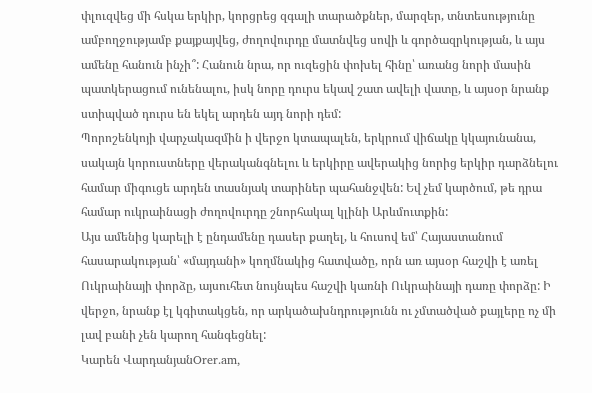փլուզվեց մի հսկա երկիր, կորցրեց զգալի տարածքներ, մարզեր, տնտեսությունը ամբողջությամբ քայքայվեց, ժողովուրդը մատնվեց սովի և գործազրկության, և այս ամենը հանուն ինչի՞: Հանուն նրա, որ ուզեցին փոխել հինը՝ առանց նորի մասին պատկերացում ունենալու, իսկ նորը դուրս եկավ շատ ավելի վատը, և այսօր նրանք ստիպված դուրս են եկել արդեն այդ նորի դեմ:
Պորոշենկոյի վարչակազմին ի վերջո կտապալեն, երկրում վիճակը կկայունանա, սակայն կորուստները վերականգնելու և երկիրը ավերակից նորից երկիր դարձնելու համար միգուցե արդեն տասնյակ տարիներ պահանջվեն: Եվ չեմ կարծում, թե դրա համար ուկրաինացի ժողովուրդը շնորհակալ կլինի Արևմուտքին:
Այս ամենից կարելի է ընդամենը դասեր քաղել, և հուսով եմ՝ Հայաստանում հասարակության՝ «մայդանի» կողմնակից հատվածը, որն առ այսօր հաշվի է առել Ուկրաինայի փորձը, այսուհետ նույնպես հաշվի կառնի Ուկրաինայի դառը փորձը: Ի վերջո, նրանք էլ կգիտակցեն, որ արկածախնդրությունն ու չմտածված քայլերը ոչ մի լավ բանի չեն կարող հանգեցնել:
Կարեն ՎարդանյանOrer.am,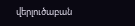վերլուծաբան